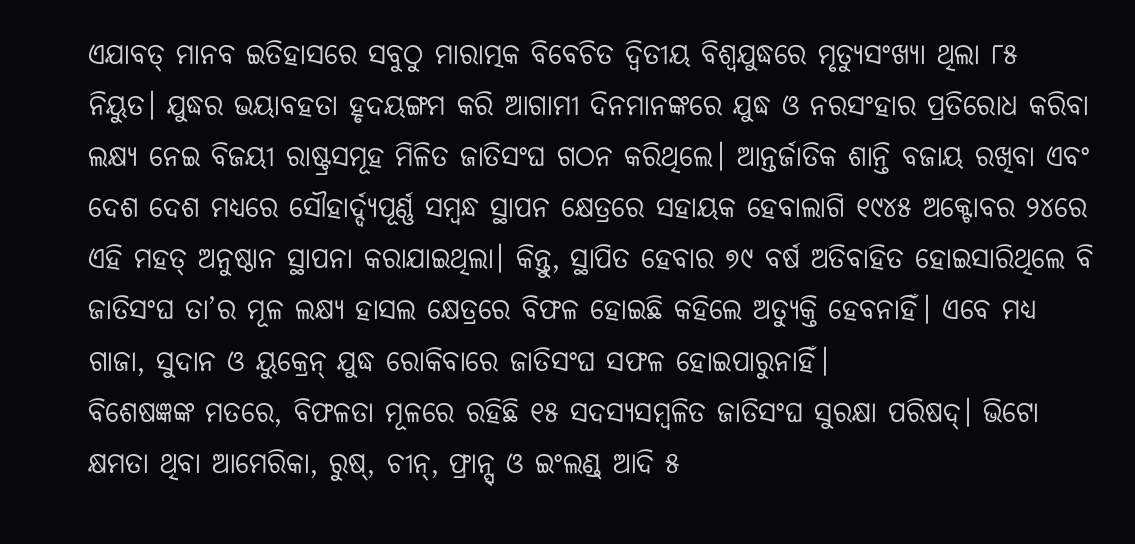ଏଯାବତ୍ ମାନବ ଇତିହାସରେ ସବୁଠୁ ମାରାତ୍ମକ ବିବେଚିତ ଦ୍ବିତୀୟ ବିଶ୍ବଯୁଦ୍ଧରେ ମୃତ୍ୟୁସଂଖ୍ୟା ଥିଲା ୮୫ ନିୟୁତ। ଯୁଦ୍ଧର ଭୟାବହତା ହୃଦୟଙ୍ଗମ କରି ଆଗାମୀ ଦିନମାନଙ୍କରେ ଯୁଦ୍ଧ ଓ ନରସଂହାର ପ୍ରତିରୋଧ କରିବା ଲକ୍ଷ୍ୟ ନେଇ ବିଜୟୀ ରାଷ୍ଟ୍ରସମୂହ ମିଳିତ ଜାତିସଂଘ ଗଠନ କରିଥିଲେ। ଆନ୍ତର୍ଜାତିକ ଶାନ୍ତି ବଜାୟ ରଖିବା ଏବଂ ଦେଶ ଦେଶ ମଧ୍ୟରେ ସୌହାର୍ଦ୍ଦ୍ୟପୂର୍ଣ୍ଣ ସମ୍ବନ୍ଧ ସ୍ଥାପନ କ୍ଷେତ୍ରରେ ସହାୟକ ହେବାଲାଗି ୧୯୪୫ ଅକ୍ଟୋବର ୨୪ରେ ଏହି ମହତ୍ ଅନୁଷ୍ଠାନ ସ୍ଥାପନା କରାଯାଇଥିଲା। କିନ୍ତୁ, ସ୍ଥାପିତ ହେବାର ୭୯ ବର୍ଷ ଅତିବାହିତ ହୋଇସାରିଥିଲେ ବି ଜାତିସଂଘ ତା’ର ମୂଳ ଲକ୍ଷ୍ୟ ହାସଲ କ୍ଷେତ୍ରରେ ବିଫଳ ହୋଇଛି କହିଲେ ଅତ୍ୟୁକ୍ତି ହେବନାହିଁ। ଏବେ ମଧ୍ୟ ଗାଜା, ସୁଦାନ ଓ ୟୁକ୍ରେନ୍ ଯୁଦ୍ଧ ରୋକିବାରେ ଜାତିସଂଘ ସଫଳ ହୋଇପାରୁନାହିଁ।
ବିଶେଷଜ୍ଞଙ୍କ ମତରେ, ବିଫଳତା ମୂଳରେ ରହିଛି ୧୫ ସଦସ୍ୟସମ୍ବଳିତ ଜାତିସଂଘ ସୁରକ୍ଷା ପରିଷଦ୍। ଭିଟୋ କ୍ଷମତା ଥିବା ଆମେରିକା, ରୁଷ୍, ଚୀନ୍, ଫ୍ରାନ୍ସ୍ ଓ ଇଂଲଣ୍ଡ୍ ଆଦି ୫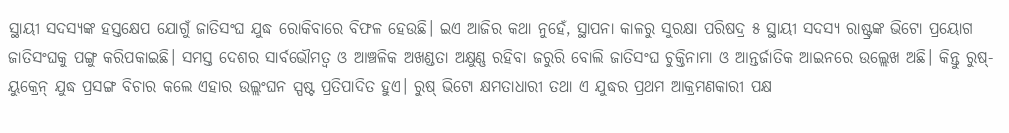ସ୍ଥାୟୀ ସଦସ୍ୟଙ୍କ ହସ୍ତକ୍ଷେପ ଯୋଗୁଁ ଜାତିସଂଘ ଯୁଦ୍ଧ ରୋକିବାରେ ବିଫଳ ହେଉଛି। ଇଏ ଆଜିର କଥା ନୁହେଁ, ସ୍ଥାପନା କାଳରୁ ସୁରକ୍ଷା ପରିଷଦ୍ର ୫ ସ୍ଥାୟୀ ସଦସ୍ୟ ରାଷ୍ଟ୍ରଙ୍କ ଭିଟୋ ପ୍ରୟୋଗ ଜାତିସଂଘକୁ ପଙ୍ଗୁ କରିପକାଇଛି। ସମସ୍ତ ଦେଶର ସାର୍ବଭୌମତ୍ବ ଓ ଆଞ୍ଚଳିକ ଅଖଣ୍ଡତା ଅକ୍ଷୁଣ୍ଣ ରହିବା ଜରୁରି ବୋଲି ଜାତିସଂଘ ଚୁକ୍ତିନାମା ଓ ଆନ୍ତର୍ଜାତିକ ଆଇନରେ ଉଲ୍ଲେଖ ଅଛି। କିନ୍ତୁ ରୁଷ୍-ୟୁକ୍ରେନ୍ ଯୁଦ୍ଧ ପ୍ରସଙ୍ଗ ବିଚାର କଲେ ଏହାର ଉଲ୍ଲଂଘନ ସ୍ପଷ୍ଟ ପ୍ରତିପାଦିତ ହୁଏ। ରୁଷ୍ ଭିଟୋ କ୍ଷମତାଧାରୀ ତଥା ଏ ଯୁଦ୍ଧର ପ୍ରଥମ ଆକ୍ରମଣକାରୀ ପକ୍ଷ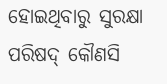ହୋଇଥିବାରୁ ସୁରକ୍ଷା ପରିଷଦ୍ କୌଣସି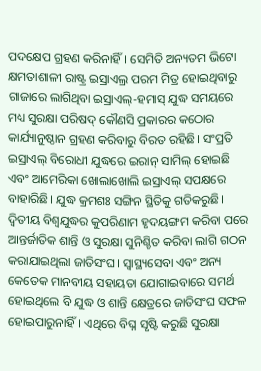ପଦକ୍ଷେପ ଗ୍ରହଣ କରିନାହିଁ। ସେମିତି ଅନ୍ୟତମ ଭିଟୋ କ୍ଷମତାଶାଳୀ ରାଷ୍ଟ୍ର ଇସ୍ରାଏଲ୍ର ପରମ ମିତ୍ର ହୋଇଥିବାରୁ ଗାଜାରେ ଲାଗିଥିବା ଇସ୍ରାଏଲ୍-ହମାସ୍ ଯୁଦ୍ଧ ସମୟରେ ମଧ୍ୟ ସୁରକ୍ଷା ପରିଷଦ୍ କୌଣସି ପ୍ରକାରର କଠୋର କାର୍ଯ୍ୟାନୁଷ୍ଠାନ ଗ୍ରହଣ କରିବାରୁ ବିରତ ରହିଛି। ସଂପ୍ରତି ଇସ୍ରାଏଲ୍ ବିରୋଧୀ ଯୁଦ୍ଧରେ ଇରାନ୍ ସାମିଲ୍ ହୋଇଛି ଏବଂ ଆମେରିକା ଖୋଲାଖୋଲି ଇସ୍ରାଏଲ୍ ସପକ୍ଷରେ ବାହାରିଛି। ଯୁଦ୍ଧ କ୍ରମଶଃ ସଙ୍ଗିନ ସ୍ଥିତିକୁ ଗତିକରୁଛି।
ଦ୍ବିତୀୟ ବିଶ୍ବଯୁଦ୍ଧର କୁପରିଣାମ ହୃଦୟଙ୍ଗମ କରିବା ପରେ ଆନ୍ତର୍ଜାତିକ ଶାନ୍ତି ଓ ସୁରକ୍ଷା ସୁନିଶ୍ଚିତ କରିବା ଲାଗି ଗଠନ କରାଯାଇଥିଲା ଜାତିସଂଘ। ସ୍ବାସ୍ଥ୍ୟସେବା ଏବଂ ଅନ୍ୟ କେତେକ ମାନବୀୟ ସହାୟତା ଯୋଗାଇବାରେ ସମର୍ଥ ହୋଇଥିଲେ ବି ଯୁଦ୍ଧ ଓ ଶାନ୍ତି କ୍ଷେତ୍ରରେ ଜାତିସଂଘ ସଫଳ ହୋଇପାରୁନାହିଁ। ଏଥିରେ ବିଘ୍ନ ସୃଷ୍ଟି କରୁଛି ସୁରକ୍ଷା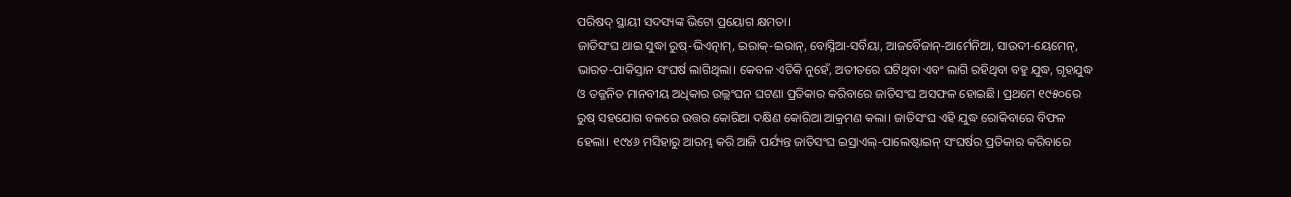ପରିଷଦ୍ ସ୍ଥାୟୀ ସଦସ୍ୟଙ୍କ ଭିଟୋ ପ୍ରୟୋଗ କ୍ଷମତା।
ଜାତିସଂଘ ଥାଇ ସୁଦ୍ଧା ରୁଷ୍-ଭିଏତ୍ନାମ୍, ଇରାକ୍-ଇରାନ୍, ବୋସ୍ନିଆ-ସର୍ବିୟା, ଆଜର୍ବୈଜାନ୍-ଆର୍ମେନିଆ, ସାଉଦୀ-ୟେମେନ୍, ଭାରତ-ପାକିସ୍ତାନ ସଂଘର୍ଷ ଲାଗିଥିଲା। କେବଳ ଏତିକି ନୁହେଁ, ଅତୀତରେ ଘଟିଥିବା ଏବଂ ଲାଗି ରହିଥିବା ବହୁ ଯୁଦ୍ଧ, ଗୃହଯୁଦ୍ଧ ଓ ତଜ୍ଜନିତ ମାନବୀୟ ଅଧିକାର ଉଲ୍ଲଂଘନ ଘଟଣା ପ୍ରତିକାର କରିବାରେ ଜାତିସଂଘ ଅସଫଳ ହୋଇଛି। ପ୍ରଥମେ ୧୯୫୦ରେ ରୁଷ୍ ସହଯୋଗ ବଳରେ ଉତ୍ତର କୋରିଆ ଦକ୍ଷିଣ କୋରିଆ ଆକ୍ରମଣ କଲା। ଜାତିସଂଘ ଏହି ଯୁଦ୍ଧ ରୋକିବାରେ ବିଫଳ ହେଲା। ୧୯୪୬ ମସିହାରୁ ଆରମ୍ଭ କରି ଆଜି ପର୍ଯ୍ୟନ୍ତ ଜାତିସଂଘ ଇସ୍ରାଏଲ୍-ପାଲେଷ୍ଟାଇନ୍ ସଂଘର୍ଷର ପ୍ରତିକାର କରିବାରେ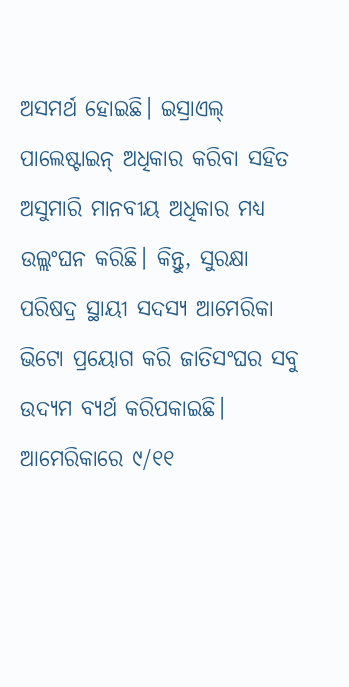ଅସମର୍ଥ ହୋଇଛି। ଇସ୍ରାଏଲ୍ ପାଲେଷ୍ଟାଇନ୍ ଅଧିକାର କରିବା ସହିତ ଅସୁମାରି ମାନବୀୟ ଅଧିକାର ମଧ୍ୟ ଉଲ୍ଲଂଘନ କରିଛି। କିନ୍ତୁ, ସୁରକ୍ଷା ପରିଷଦ୍ର ସ୍ଥାୟୀ ସଦସ୍ୟ ଆମେରିକା ଭିଟୋ ପ୍ରୟୋଗ କରି ଜାତିସଂଘର ସବୁ ଉଦ୍ୟମ ବ୍ୟର୍ଥ କରିପକାଇଛି।
ଆମେରିକାରେ ୯/୧୧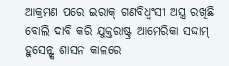ଆକ୍ରମଣ ପରେ ଇରାକ୍ ଗଣବିଧ୍ବଂସୀ ଅସ୍ତ୍ର ରଖିଛି ବୋଲି ଦାବି କରି ଯୁକ୍ତରାଷ୍ଟ୍ର ଆମେରିକା ସଦ୍ଦାମ୍ ହୁସେନ୍ଙ୍କ ଶାସନ କାଳରେ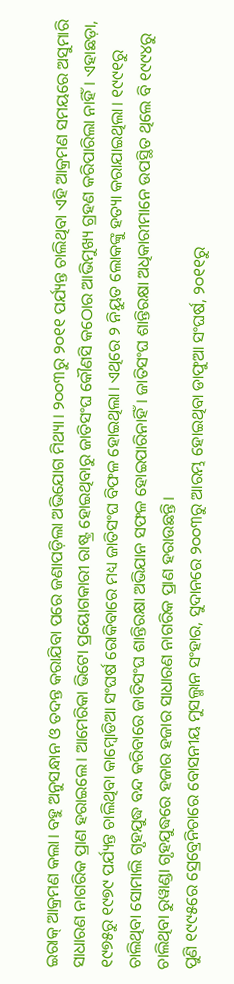ଇରାକ୍ ଆକ୍ରମଣ କଲା। ବହୁ ଅନୁସନ୍ଧାନ ଓ ତଦନ୍ତ କରାଯିବା ପରେ ଜଣାପଡ଼ିଲା ଅଭିଯୋଗ ମିଥ୍ୟା। ୨୦୦୩ରୁ ୨୦୧୧ ପର୍ଯ୍ୟନ୍ତ ଚାଲିଥିବା ଏହି ଆକ୍ରମଣ ସମୟରେ ଅସୁମାରି ସାଧାରଣ ନାଗରିକ ପ୍ରାଣ ହରାଇଲେ। ଆମେରିକା ଭିଟୋ ପ୍ରୟୋଗକାରୀ ରାଷ୍ଟ୍ର ହୋଇଥିବାରୁ ଜାତିସଂଘ କୌଣସି କଠୋର ଆଭିମୁଖ୍ୟ ଗ୍ରହଣ କରିପାରିଲା ନାହିଁ। ଏହାଛଡ଼ା, ୧୯୭୫ରୁ ୧୯୭୯ ପର୍ଯ୍ୟନ୍ତ ଚାଲିଥିବା କାମ୍ବୋଡିଆ ସଂଘର୍ଷ ରୋକିବାରେ ମଧ୍ୟ ଜାତିସଂଘ ବିଫଳ ହୋଇଥିଲା। ଏଥିରେ ୨ ନିୟୁତ ଲୋକଙ୍କୁ ହତ୍ୟା କରାଯାଇଥିଲା। ୧୯୯୧ରୁ ଚାଲିଥିବା ସୋମାଲି ଗୃହଯୁଦ୍ଧ ବନ୍ଦ କରିବାରେ ଜାତିସଂଘ ଶାନ୍ତିରକ୍ଷା ଅଭିଯାନ ସଫଳ ହୋଇପାରିନାହିଁ। ଜାତିସଂଘ ଶାନ୍ତିରକ୍ଷା ଅଧିକାରୀମାନେ ଉପସ୍ଥିତ ଥିଲେ ବି ୧୯୯୪ରୁ ଚାଲିଥିବା ରୁୱାଣ୍ଡା ଗୃହଯୁଦ୍ଧରେ ହଜାର ହଜାର ସାଧାରଣ ନାଗରିକ ପ୍ରାଣ ହରାଉଛନ୍ତି।
ପୁଣି ୧୯୯୫ରେ ସ୍ରେବ୍ରେନିଚାରେ ବୋସନୀୟ ମୁସଲ୍ମାନ ସଂହାର, ସୁଦାନରେ ୨୦୦୩ରୁ ଆରମ୍ଭ ହୋଇଥିବା ଡାଫୁଆ ସଂଘର୍ଷ, ୨୦୧୧ରୁ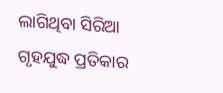ଲାଗିଥିବା ସିରିଆ ଗୃହଯୁଦ୍ଧ ପ୍ରତିକାର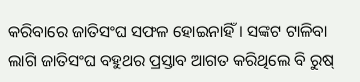କରିବାରେ ଜାତିସଂଘ ସଫଳ ହୋଇନାହିଁ। ସଙ୍କଟ ଟାଳିବା ଲାଗି ଜାତିସଂଘ ବହୁଥର ପ୍ରସ୍ତାବ ଆଗତ କରିଥିଲେ ବି ରୁଷ୍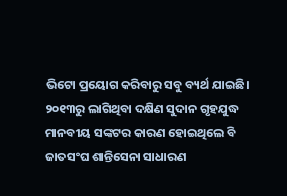ଭିଟୋ ପ୍ରୟୋଗ କରିବାରୁ ସବୁ ବ୍ୟର୍ଥ ଯାଇଛି।
୨୦୧୩ରୁ ଲାଗିଥିବା ଦକ୍ଷିଣ ସୁଦାନ ଗୃହଯୁଦ୍ଧ ମାନବୀୟ ସଙ୍କଟର କାରଣ ହୋଇଥିଲେ ବି ଜାତସଂଘ ଶାନ୍ତିସେନା ସାଧାରଣ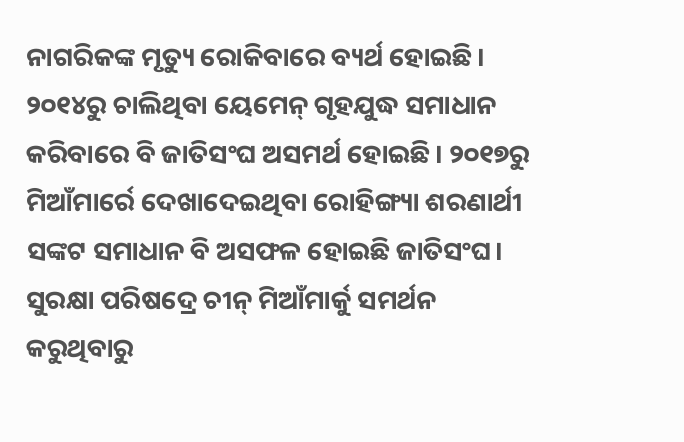ନାଗରିକଙ୍କ ମୃତ୍ୟୁ ରୋକିବାରେ ବ୍ୟର୍ଥ ହୋଇଛି। ୨୦୧୪ରୁ ଚାଲିଥିବା ୟେମେନ୍ ଗୃହଯୁଦ୍ଧ ସମାଧାନ କରିବାରେ ବି ଜାତିସଂଘ ଅସମର୍ଥ ହୋଇଛି। ୨୦୧୭ରୁ ମିଆଁମାର୍ରେ ଦେଖାଦେଇଥିବା ରୋହିଙ୍ଗ୍ୟା ଶରଣାର୍ଥୀ ସଙ୍କଟ ସମାଧାନ ବି ଅସଫଳ ହୋଇଛି ଜାତିସଂଘ। ସୁରକ୍ଷା ପରିଷଦ୍ରେ ଚୀନ୍ ମିଆଁମାର୍କୁ ସମର୍ଥନ କରୁଥିବାରୁ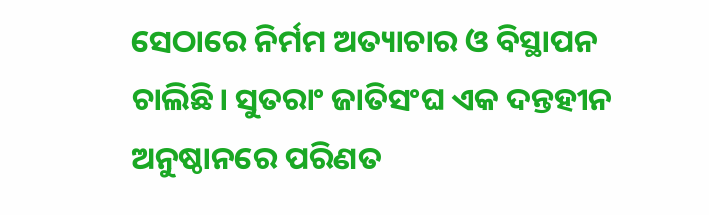ସେଠାରେ ନିର୍ମମ ଅତ୍ୟାଚାର ଓ ବିସ୍ଥାପନ ଚାଲିଛି। ସୁତରାଂ ଜାତିସଂଘ ଏକ ଦନ୍ତହୀନ ଅନୁଷ୍ଠାନରେ ପରିଣତ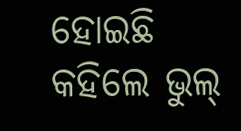ହୋଇଛି କହିଲେ ଭୁଲ୍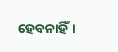ହେବନାହିଁ।